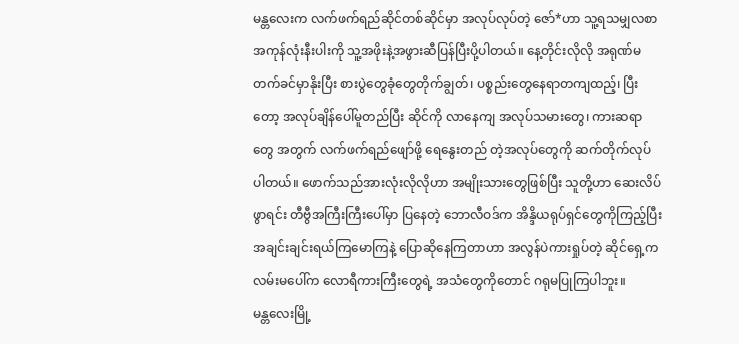မန္တလေးက လက်ဖက်ရည်ဆိုင်တစ်ဆိုင်မှာ အလုပ်လုပ်တဲ့ ဇော်*ဟာ သူ့ရသမျှလစာအကုန်လုံးနီးပါးကို သူ့အဖိုးနဲ့အဖွားဆီပြန်ပြီးပို့ပါတယ်။ နေ့တိုင်းလိုလို အရုဏ်မတက်ခင်မှာနိုးပြီး စားပွဲတွေခုံတွေတိုက်ချွတ်၊ ပစ္စည်းတွေနေရာတကျထည့်၊ ပြီးတော့ အလုပ်ချိန်ပေါ်မူတည်ပြီး ဆိုင်ကို လာနေကျ အလုပ်သမားတွေ၊ ကားဆရာတွေ အတွက် လက်ဖက်ရည်ဖျော်ဖို့ ရေနွေးတည် တဲ့အလုပ်တွေကို ဆက်တိုက်လုပ်ပါတယ်။ ဖောက်သည်အားလုံးလိုလိုဟာ အမျိုးသားတွေဖြစ်ပြီး သူတို့ဟာ ဆေးလိပ်ဖွာရင်း တီဗွီအကြီးကြီးပေါ်မှာ ပြနေတဲ့ ဘောလီဝဒ်က အိန္ဒိယရုပ်ရှင်တွေကိုကြည့်ပြီး အချင်းချင်းရယ်ကြမောကြနဲ့ ပြောဆိုနေကြတာဟာ အလွန်ပဲကားရှုပ်တဲ့ ဆိုင်ရှေ့က လမ်းမပေါ်က လောရီကားကြီးတွေရဲ့ အသံတွေကိုတောင် ဂရုမပြုကြပါဘူး။
မန္တလေးမြို့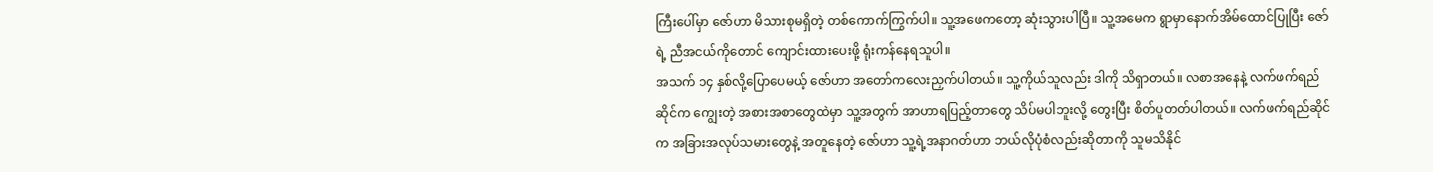ကြီးပေါ်မှာ ဇော်ဟာ မိသားစုမရှိတဲ့ တစ်ကောက်ကြွက်ပါ။ သူ့အဖေကတော့ ဆုံးသွားပါပြီ။ သူ့အမေက ရွာမှာနောက်အိမ်ထောင်ပြုပြီး ဇော်ရဲ့ ညီအငယ်ကိုတောင် ကျောင်းထားပေးဖို့ ရုံးကန်နေရသူပါ။
အသက် ၁၄ နှစ်လို့ပြောပေမယ့် ဇော်ဟာ အတော်ကလေးညှက်ပါတယ်။ သူ့ကိုယ်သူလည်း ဒါကို သိရှာတယ်။ လစာအနေနဲ့ လက်ဖက်ရည်ဆိုင်က ကျွေးတဲ့ အစားအစာတွေထဲမှာ သူ့အတွက် အာဟာရပြည့်တာတွေ သိပ်မပါဘူးလို့ တွေးပြီး စိတ်ပူတတ်ပါတယ်။ လက်ဖက်ရည်ဆိုင်က အခြားအလုပ်သမားတွေနဲ့ အတူနေတဲ့ ဇော်ဟာ သူ့ရဲ့အနာဂတ်ဟာ ဘယ်လိုပုံစံလည်းဆိုတာကို သူမသိနိုင်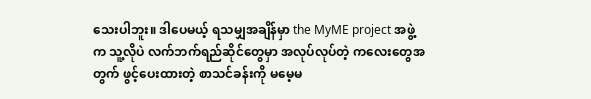သေးပါဘူး။ ဒါပေမယ့် ရသမျှအချိန်မှာ the MyME project အဖွဲ့က သူ့လိုပဲ လက်ဘက်ရည်ဆိုင်တွေမှာ အလုပ်လုပ်တဲ့ ကလေးတွေအတွက် ဖွင့်ပေးထားတဲ့ စာသင်ခန်းကို မမေ့မ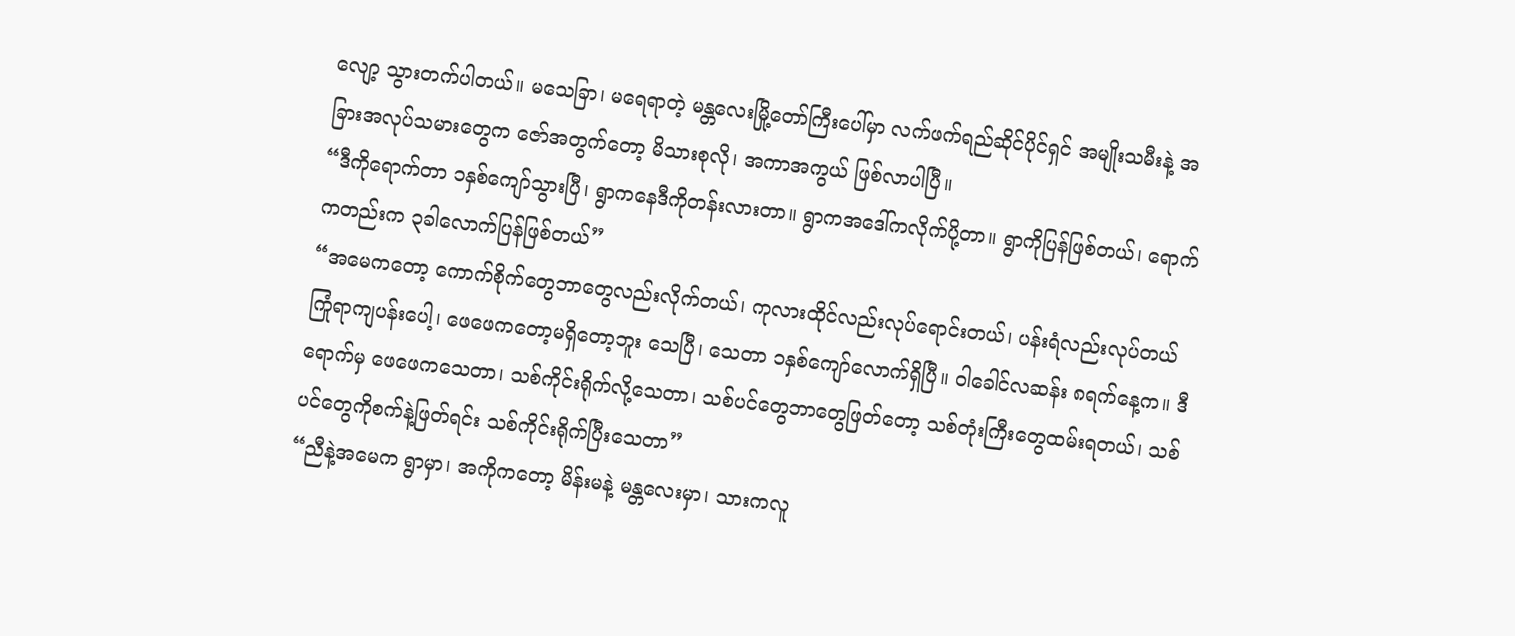လျော့ သွားတက်ပါတယ်။ မသေခြာ၊ မရေရာတဲ့ မန္တလေးမြို့တော်ကြီးပေါ်မှာ လက်ဖက်ရည်ဆိုင်ပိုင်ရှင် အမျိုးသမီးနဲ့ အခြားအလုပ်သမားတွေက ဇော်အတွက်တော့ မိသားစုလို၊ အကာအကွယ် ဖြစ်လာပါပြီ။
“ဒီကိုရောက်တာ ၁နှစ်ကျော်သွားပြီ၊ ရွာကနေဒီကိုတန်းလားတာ။ ရွာကအဒေါ်ကလိုက်ပို့တာ။ ရွာကိုပြန်ဖြစ်တယ်၊ ရောက်ကတည်းက ၃ခါလောက်ပြန်ဖြစ်တယ်”
“အမေကတော့ ကောက်စိုက်တွေဘာတွေလည်းလိုက်တယ်၊ ကုလားထိုင်လည်းလုပ်ရောင်းတယ်၊ ပန်းရံလည်းလုပ်တယ် ကြုံရာကျပန်းပေါ့၊ ဖေဖေကတော့မရှိတော့ဘူး သေပြီ၊ သေတာ ၁နှစ်ကျော်လောက်ရှိပြီ။ ဝါခေါင်လဆန်း ၈ရက်နေ့က။ ဒီရောက်မှ ဖေဖေကသေတာ၊ သစ်ကိုင်းရိုက်လို့သေတာ၊ သစ်ပင်တွေဘာတွေဖြတ်တော့ သစ်တုံးကြီးတွေထမ်းရတယ်၊ သစ်ပင်တွေကိုစက်နဲ့ဖြတ်ရင်း သစ်ကိုင်းရိုက်ပြီးသေတာ”
“ညီနဲ့အမေက ရွာမှာ၊ အကိုကတော့ မိန်းမနဲ့ မန္တလေးမှာ၊ သားကလူ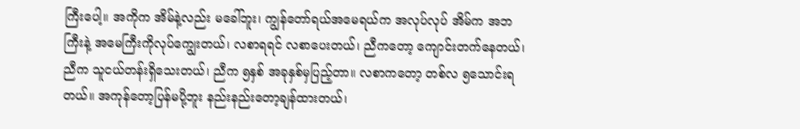ကြီးပေါ့။ အကိုက အိမ်နဲ့လည်း မခေါ်ဘူး၊ ကျွန်တော်ရယ်အမေရယ်က အလုပ်လုပ် အိမ်က အဘကြီးနဲ့ အမေကြီးကိုလုပ်ကျွေးတယ်၊ လစာရရင် လစာပေးတယ်၊ ညီကတော့ ကျောင်းတက်နေတယ်၊ ညီက သူငယ်တန်းရှိသေးတယ်၊ ညီက ၅နှစ် အခုနှစ်မှပြည့်တာ။ လစာကတော့ တစ်လ ၅သောင်းရတယ်။ အကုန်တော့ပြန်မပို့ဘူး နည်းနည်းတော့ချန်ထားတယ်၊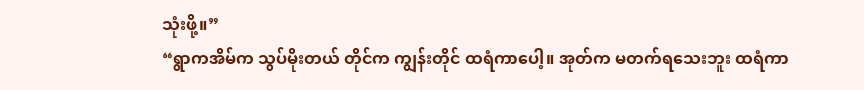သုံးဖို့။”
“ရွာကအိမ်က သွပ်မိုးတယ် တိုင်က ကျွန်းတိုင် ထရံကာပေါ့။ အုတ်က မတက်ရသေးဘူး ထရံကာ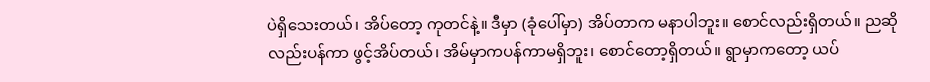ပဲရှိသေးတယ်၊ အိပ်တော့ ကုတင်နဲ့။ ဒီမှာ (ခုံပေါ်မှာ) အိပ်တာက မနာပါဘူး။ စောင်လည်းရှိတယ်။ ညဆိုလည်းပန်ကာ ဖွင့်အိပ်တယ်၊ အိမ်မှာကပန်ကာမရှိဘူး၊ စောင်တော့ရှိတယ်။ ရွာမှာကတော့ ယပ်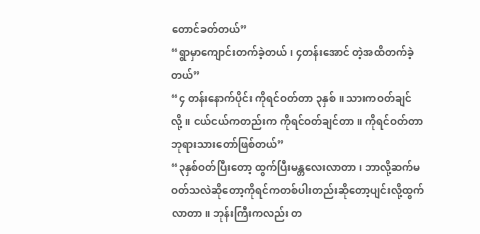တောင်ခတ်တယ်”
“ရွာမှာကျောင်းတက်ခဲ့တယ်၊ ၄တန်းအောင် တဲ့အထိတက်ခဲ့တယ်”
“၄ တန်းနောက်ပိုင်း ကိုရင်ဝတ်တာ ၃နှစ်။ သားကဝတ်ချင်လို့။ ငယ်ငယ်ကတည်းက ကိုရင်ဝတ်ချင်တာ။ ကိုရင်ဝတ်တာ ဘုရားသားတော်ဖြစ်တယ်”
“၃နှစ်ဝတ်ပြီးတော့ ထွက်ပြီးမန္တလေးလာတာ၊ ဘာလို့ဆက်မဝတ်သလဲဆိုတော့ကိုရင်ကတစ်ပါးတည်းဆိုတော့ပျင်းလို့ထွက်လာတာ။ ဘုန်းကြီးကလည်း တ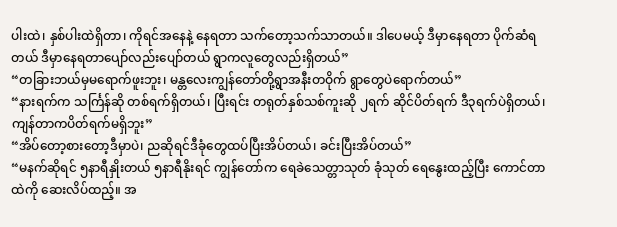ပါးထဲ၊ နှစ်ပါးထဲရှိတာ၊ ကိုရင်အနေနဲ့ နေရတာ သက်တော့သက်သာတယ်။ ဒါပေမယ့် ဒီမှာနေရတာ ပိုက်ဆံရတယ် ဒီမှာနေရတာပျော်လည်းပျော်တယ် ရွာကလူတွေလည်းရှိတယ်”
“တခြားဘယ်မှမရောက်ဖူးဘူး၊ မန္တလေးကျွန်တော်တို့ရွာအနီးတဝိုက် ရွာတွေပဲရောက်တယ်”
“နားရက်က သင်္ကြန်ဆို တစ်ရက်ရှိတယ်၊ ပြီးရင်း တရုတ်နှစ်သစ်ကူးဆို ၂ရက် ဆိုင်ပိတ်ရက် ဒီ၃ရက်ပဲရှိတယ်၊ ကျန်တာကပိတ်ရက်မရှိဘူး”
“အိပ်တော့စားတော့ဒီမှာပဲ၊ ညဆိုရင်ဒီခုံတွေထပ်ပြီးအိပ်တယ်၊ ခင်းပြီးအိပ်တယ်”
“မနက်ဆိုရင် ၅နာရီနှိုးတယ် ၅နာရီနိုးရင် ကျွန်တော်က ရေခဲသေတ္တာသုတ် ခုံသုတ် ရေနွေးထည့်ပြီး ကောင်တာထဲကို ဆေးလိပ်ထည့်။ အ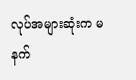လုပ်အများဆုံးက မနက်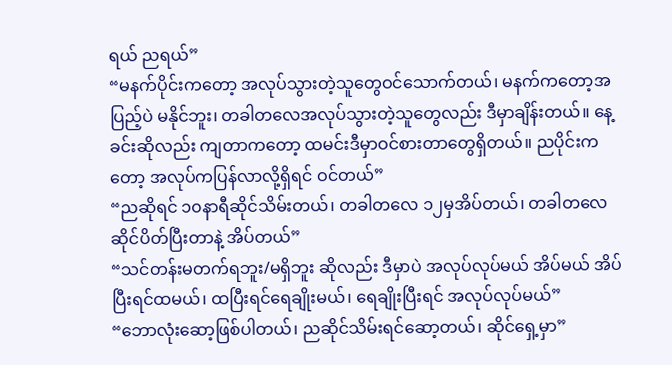ရယ် ညရယ်”
“မနက်ပိုင်းကတော့ အလုပ်သွားတဲ့သူတွေဝင်သောက်တယ်၊ မနက်ကတော့အပြည့်ပဲ မနိုင်ဘူး၊ တခါတလေအလုပ်သွားတဲ့သူတွေလည်း ဒီမှာချိန်းတယ်။ နေ့ခင်းဆိုလည်း ကျတာကတော့ ထမင်းဒီမှာဝင်စားတာတွေရှိတယ်။ ညပိုင်းကတော့ အလုပ်ကပြန်လာလို့ရှိရင် ဝင်တယ်”
“ညဆိုရင် ၁၀နာရီဆိုင်သိမ်းတယ်၊ တခါတလေ ၁၂မှအိပ်တယ်၊ တခါတလေဆိုင်ပိတ်ပြီးတာနဲ့ အိပ်တယ်”
“သင်တန်းမတက်ရဘူး/မရှိဘူး ဆိုလည်း ဒီမှာပဲ အလုပ်လုပ်မယ် အိပ်မယ် အိပ်ပြီးရင်ထမယ်၊ ထပြီးရင်ရေချိုးမယ်၊ ရေချိုးပြီးရင် အလုပ်လုပ်မယ်”
“ဘောလုံးဆော့ဖြစ်ပါတယ်၊ ညဆိုင်သိမ်းရင်ဆော့တယ်၊ ဆိုင်ရှေ့မှာ”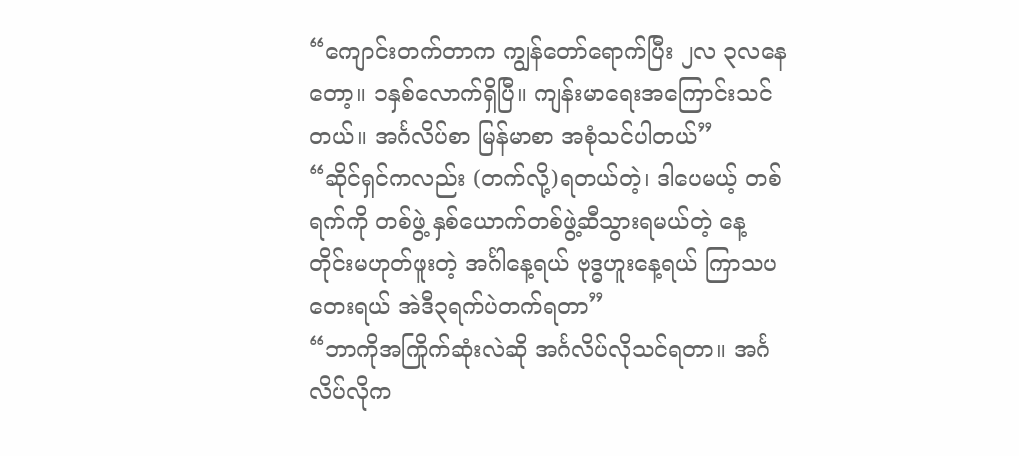“ကျောင်းတက်တာက ကျွန်တော်ရောက်ပြီး ၂လ ၃လနေတော့။ ၁နှစ်လောက်ရှိပြီ။ ကျန်းမာရေးအကြောင်းသင်တယ်။ အင်္ဂလိပ်စာ မြန်မာစာ အစုံသင်ပါတယ်”
“ဆိုင်ရှင်ကလည်း (တက်လို့)ရတယ်တဲ့၊ ဒါပေမယ့် တစ်ရက်ကို တစ်ဖွဲ့ နှစ်ယောက်တစ်ဖွဲ့ဆီသွားရမယ်တဲ့ နေ့တိုင်းမဟုတ်ဖူးတဲ့ အင်္ဂါနေ့ရယ် ဗုဒ္ဓဟူးနေ့ရယ် ကြာသပတေးရယ် အဲဒီ၃ရက်ပဲတက်ရတာ”
“ဘာကိုအကြိုက်ဆုံးလဲဆို အင်္ဂလိပ်လိုသင်ရတာ။ အင်္ဂလိပ်လိုက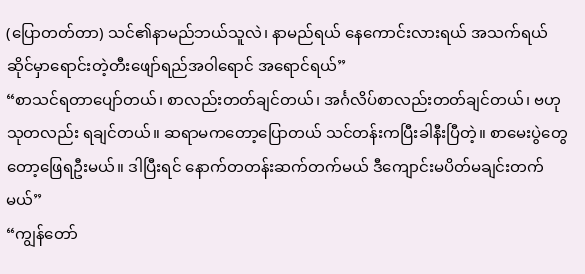(ပြောတတ်တာ) သင်၏နာမည်ဘယ်သူလဲ၊ နာမည်ရယ် နေကောင်းလားရယ် အသက်ရယ် ဆိုင်မှာရောင်းတဲ့တီးဖျော်ရည်အဝါရောင် အရောင်ရယ်”
“စာသင်ရတာပျော်တယ်၊ စာလည်းတတ်ချင်တယ်၊ အင်္ဂလိပ်စာလည်းတတ်ချင်တယ်၊ ဗဟုသုတလည်း ရချင်တယ်။ ဆရာမကတော့ပြောတယ် သင်တန်းကပြီးခါနီးပြီတဲ့။ စာမေးပွဲတွေတော့ဖြေရဦးမယ်။ ဒါပြီးရင် နောက်တတန်းဆက်တက်မယ် ဒီကျောင်းမပိတ်မချင်းတက်မယ်”
“ကျွန်တော်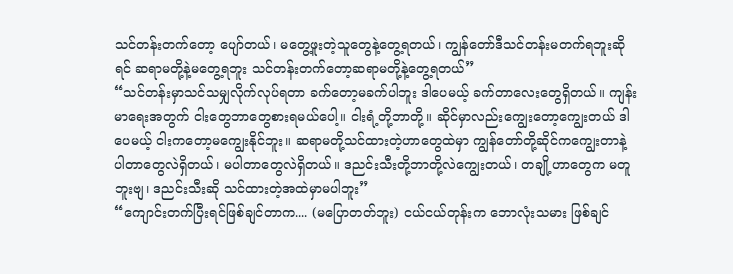သင်တန်းတက်တော့ ပျော်တယ်၊ မတွေ့ဖူးတဲ့သူတွေနဲ့တွေ့ရတယ်၊ ကျွန်တော်ဒီသင်တန်းမတက်ရဘူးဆိုရင် ဆရာမတို့နဲ့မတွေ့ရဘူး သင်တန်းတက်တော့ဆရာမတို့နဲ့တွေ့ရတယ်”
“သင်တန်းမှာသင်သမျှလိုက်လုပ်ရတာ ခက်တော့မခက်ပါဘူး ဒါပေမယ့် ခက်တာလေးတွေရှိတယ်။ ကျန်းမာရေးအတွက် ငါးတွေဘာတွေစားရမယ်ပေါ့။ ငါးရံ့တို့ဘာတို့။ ဆိုင်မှာလည်းကျွေးတော့ကျွေးတယ် ဒါပေမယ့် ငါးကတော့မကျွေးနိုင်ဘူး။ ဆရာမတို့သင်ထားတဲ့ဟာတွေထဲမှာ ကျွန်တော်တို့ဆိုင်ကကျွေးတာနဲ့ ပါတာတွေလဲရှိတယ်၊ မပါတာတွေလဲရှိတယ်။ ဒညင်းသီးတို့ဘာတို့လဲကျွေးတယ်၊ တချို့ဟာတွေက မတူဘူးဗျ၊ ဒညင်းသီးဆို သင်ထားတဲ့အထဲမှာမပါဘူး”
“ကျောင်းတက်ပြီးရင်ဖြစ်ချင်တာက.... (မပြောတတ်ဘူး) ငယ်ငယ်တုန်းက ဘောလုံးသမား ဖြစ်ချင်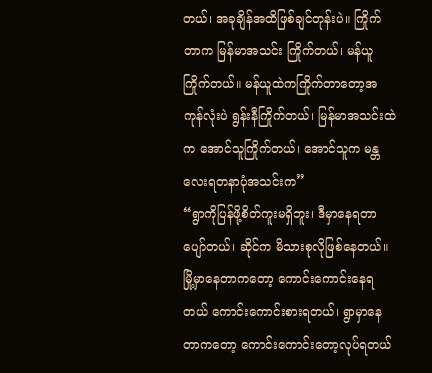တယ်၊ အခုချိန်အထိဖြစ်ချင်တုန်းပဲ။ ကြိုက်တာက မြန်မာအသင်း ကြိုက်တယ်၊ မန်ယူကြိုက်တယ်။ မန်ယူထဲကကြိုက်တာတော့အကုန်လုံးပဲ ရွန်းနီကြိုက်တယ်၊ မြန်မာအသင်းထဲက အောင်သူကြိုက်တယ်၊ အောင်သူက မန္တလေးရတနာပုံအသင်းက”
“ရွာကိုပြန်ဖို့စိတ်ကူးမရှိဘူး၊ ဒီမှာနေရတာပျော်တယ်၊ ဆိုင်က မိသားစုလိုဖြစ်နေတယ်။ မြို့မှာနေတာကတော့ ကောင်းကောင်းနေရတယ် ကောင်းကောင်းစားရတယ်၊ ရွာမှာနေတာကတော့ ကောင်းကောင်းတော့လုပ်ရတယ်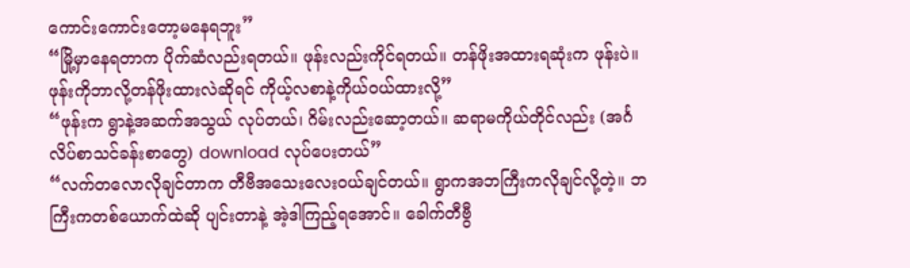ကောင်းကောင်းတော့မနေရဘူး”
“မြို့မှာနေရတာက ပိုက်ဆံလည်းရတယ်။ ဖုန်းလည်းကိုင်ရတယ်။ တန်ဖိုးအထားရဆုံးက ဖုန်းပဲ။ ဖုန်းကိုဘာလို့တန်ဖိုးထားလဲဆိုရင် ကိုယ့်လစာနဲ့ကိုယ်ဝယ်ထားလို့”
“ဖုန်းက ရွာနဲ့အဆက်အသွယ် လုပ်တယ်၊ ဂိမ်းလည်းဆော့တယ်။ ဆရာမကိုယ်တိုင်လည်း (အင်္ဂလိပ်စာသင်ခန်းစာတွေ) download လုပ်ပေးတယ်”
“လက်တလောလိုချင်တာက တီဗီအသေးလေးဝယ်ချင်တယ်။ ရွာကအဘကြီးကလိုချင်လို့တဲ့။ ဘကြီးကတစ်ယောက်ထဲဆို ပျင်းတာနဲ့ အဲ့ဒါကြည့်ရအောင်။ ခေါက်တီဗွီ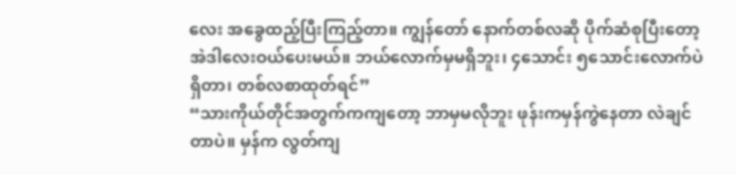လေး အခွေထည့်ပြီးကြည့်တာ။ ကျွန်တော် နောက်တစ်လဆို ပိုက်ဆံစုပြီးတော့ အဲဒါလေးဝယ်ပေးမယ်။ ဘယ်လောက်မှမရှိဘူး၊ ၄သောင်း ၅သောင်းလောက်ပဲရှိတာ၊ တစ်လစာထုတ်ရင်”
“သားကိုယ်တိုင်အတွက်ကကျတော့ ဘာမှမလိုဘူး ဖုန်းကမှန်ကွဲနေတာ လဲချင်တာပဲ။ မှန်က လွတ်ကျ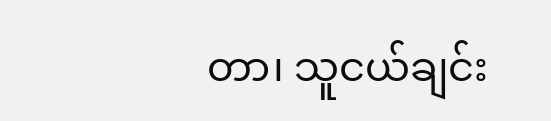တာ၊ သူငယ်ချင်း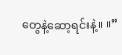တွေနဲ့ဆော့ရင်းနဲ့။ ။”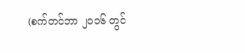(စက်တင်ဘာ ၂၀၁၆ တွင်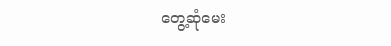တွေ့ဆုံမေး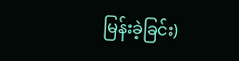မြန်းခဲ့ခြင်း)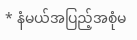* နံမယ်အပြည့်အစုံမ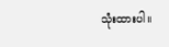သုံးထားပါ။